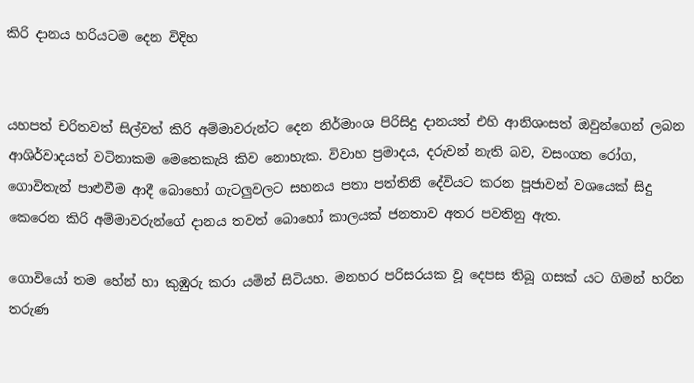කිරි දානය හරියටම දෙන විදිහ


යහපත් චරිතවත් සිල්වත් කිරි අම්මාවරුන්ට දෙන නිර්මාංශ පිරිසිදු දානයත් එහි ආනිශංසත් ඔවුන්ගෙන් ලබන ආශිර්වාදයත් වටිනාකම මෙතෙකැයි කිව නොහැක. විවාහ ප්‍රමාදය, දරුවන් නැති බව, වසංගත රෝග, ගොවිතැන් පාළුවීම ආදී බොහෝ ගැටලුවලට සහනය පතා පත්තිනි දේවියට කරන පූජාවන් වශයෙක්‌ සිදු කෙරෙන කිරි අම්මාවරුන්ගේ දානය තවත් බොහෝ කාලයක්‌ ජනතාව අතර පවතිනු ඇත.

ගොවියෝ තම හේන් හා කුඹුරු කරා යමින් සිටියහ. මනහර පරිසරයක වූ දෙපස තිබූ ගසක්‌ යට ගිමන් හරින තරුණ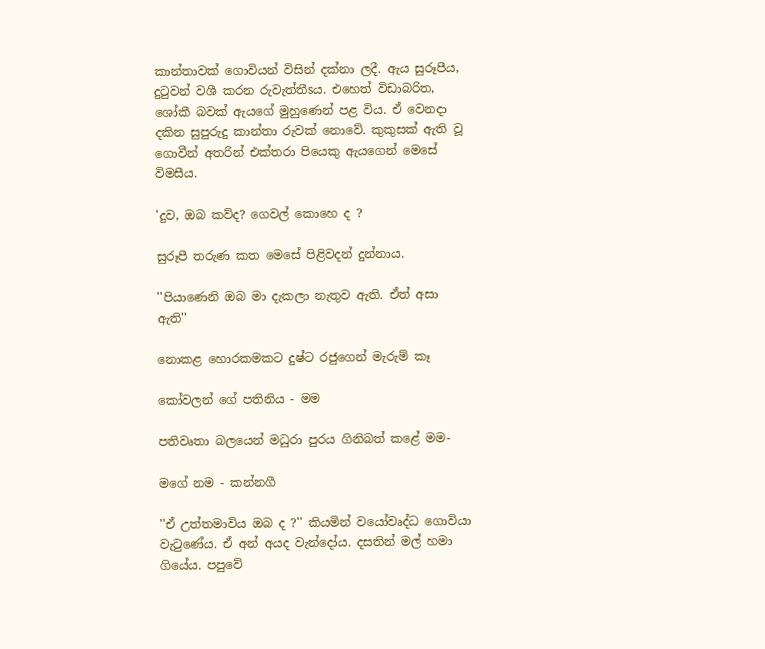කාන්තාවක්‌ ගොවියන් විසින් දක්‌නා ලදී. ඇය සුරූපීය, දුටුවන් වශී කරන රුවැත්තීsය. එහෙත් විඩාබරිත, ශෝකී බවක්‌ ඇයගේ මුහුණෙන් පළ විය. ඒ වෙනදා දකින සුපුරුදු කාන්තා රුවක්‌ නොවේ. කුකුසක්‌ ඇති වූ ගොවීන් අතරින් එක්‌තරා පියෙකු ඇයගෙන් මෙසේ විමසීය.

'දුව, ඔබ කව්ද? ගෙවල් කොහෙ ද ?

සුරූපී තරුණ කත මෙසේ පිළිවදන් දුන්නාය.

''පියාණෙනි ඔබ මා දැකලා නැතුව ඇති. ඒත් අසා ඇති''

නොකළ හොරකමකට දුෂ්ට රජුගෙන් මැරුම් කෑ

කෝවලන් ගේ පතිනිය - මම

පතිවෘතා බලයෙන් මධුරා පුරය ගිනිබත් කළේ මම-

මගේ නම - කන්නගී

''ඒ උත්තමාවිය ඔබ ද ?'' කියමින් වයෝවෘද්ධ ගොවියා වැටුණේය. ඒ අන් අයද වැන්දෝය. දසතින් මල් හමා ගියේය. පපුවේ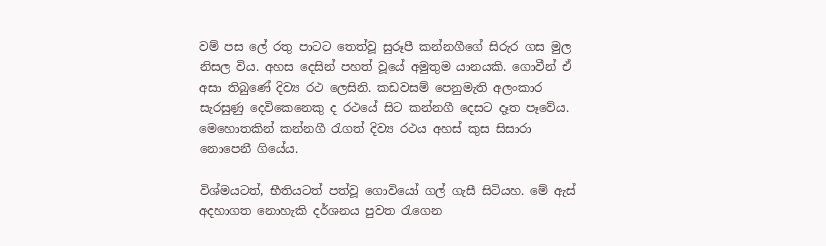වම් පස ලේ රතු පාටට තෙත්වූ සුරූපී කන්නගීගේ සිරුර ගස මුල නිසල විය. අහස දෙසින් පහත් වූයේ අමුතුම යානයකි. ගොවීන් ඒ අසා තිබුණේ දිව්‍ය රථ ලෙසිනි. කඩවසම් පෙනුමැති අලංකාර සැරසුණු දෙවිකෙනෙකු ද රථයේ සිට කන්නගී දෙසට දෑත පෑවේය. මෙහොතකින් කන්නගී රැගත් දිව්‍ය රථය අහස්‌ කුස සිසාරා නොපෙනී ගියේය.

විශ්මයටත්, භීතියටත් පත්වූ ගොවියෝ ගල් ගැසී සිටියහ. මේ ඇස්‌ අදහාගත නොහැකි දර්ශනය පුවත රැගෙන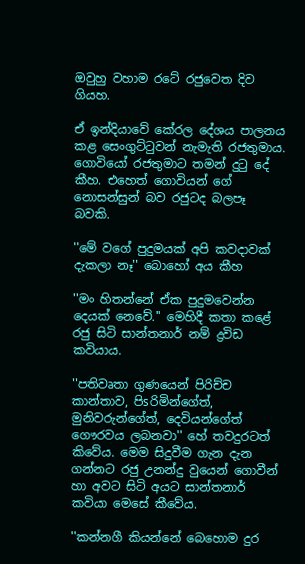ඔවුහු වහාම රටේ රජුවෙත දිව ගියහ.

ඒ ඉන්දියාවේ කේරල දේශය පාලනය කළ සෙංගුට්‌ටුවන් නැමැති රජතුමාය. ගොවියෝ රජතුමාට තමන් දුටු දේ කීහ. එහෙත් ගොවියන් ගේ නොසන්සුන් බව රජුටද බලපෑ බවකි.

''මේ වගේ පුදුමයක්‌ අපි කවදාවක්‌ දැකලා නෑ'' බොහෝ අය කීහ

''මං හිතන්නේ ඒක පුදුමවෙන්න දෙයක්‌ නෙවේ.'' මෙහිදී කතා කළේ රජු සිටි සාන්තනාර් නම් ද්‍රවිඩ කවියාය.

''පතිවෘතා ගුණයෙන් පිරිච්ච කාන්තාව, පිsරිමින්ගේත්, මුනිවරුන්ගේත්, දෙවියන්ගේත් ගෞරවය ලබනවා'' හේ තවදුරටත් කිවේය. මෙම සිදුවීම ගැන දැන ගන්නට රජු උනන්දු වුයෙන් ගොවීන් හා අවට සිටි අයට සාන්තනාර් කවියා මෙසේ කීවේය.

''කන්නගී කියන්නේ බෙහොම දුර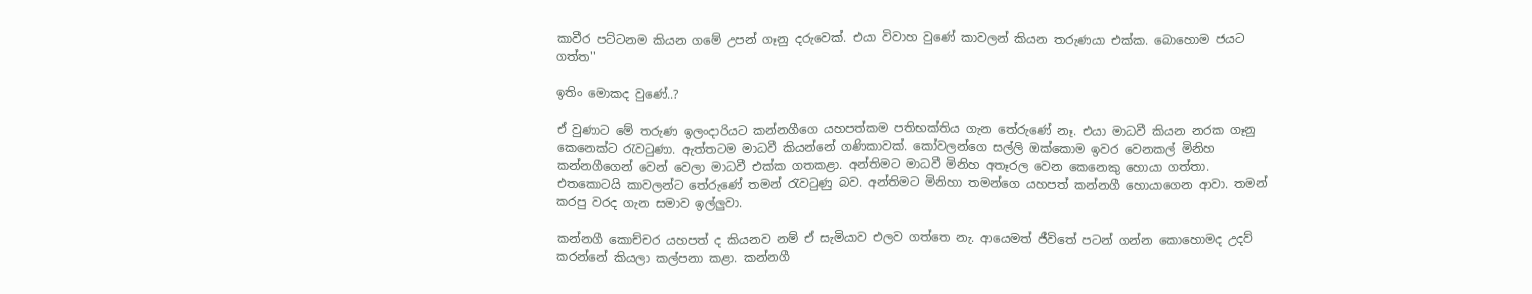කාවීර පට්‌ටනම කියන ගමේ උපන් ගෑනු දරුවෙක්‌. එයා විවාහ වුණේ කාවලන් කියන තරුණයා එක්‌ක. බොහොම ජයට ගත්ත''

ඉතිං මොකද වුණේ..?

ඒ වුණාට මේ තරුණ ඉලංදාරියට කන්නගීගෙ යහපත්කම පතිභක්‌තිය ගැන තේරුණේ නෑ. එයා මාධවී කියන නරක ගෑනු කෙනෙක්‌ට රැවටුණා. ඇත්තටම මාධවී කියන්නේ ගණිකාවක්‌. කෝවලන්ගෙ සල්ලි ඔක්‌කොම ඉවර වෙනකල් මිනිහ කන්නගීගෙන් වෙන් වෙලා මාධවී එක්‌ක ගතකළා. අන්තිමට මාධවී මිනිහ අතෑරල වෙන කෙනෙකු හොයා ගත්තා. එතකොටයි කාවලන්ට තේරුණේ තමන් රැවටුණු බව. අන්තිමට මිනිහා තමන්ගෙ යහපත් කන්නගී හොයාගෙන ආවා. තමන් කරපු වරද ගැන සමාව ඉල්ලුවා.

කන්නගී කොච්චර යහපත් ද කියනව නම් ඒ සැමියාව එලව ගත්තෙ නැ. ආයෙමත් ජීවිතේ පටන් ගන්න කොහොමද උදව් කරන්නේ කියලා කල්පනා කළා. කන්නගී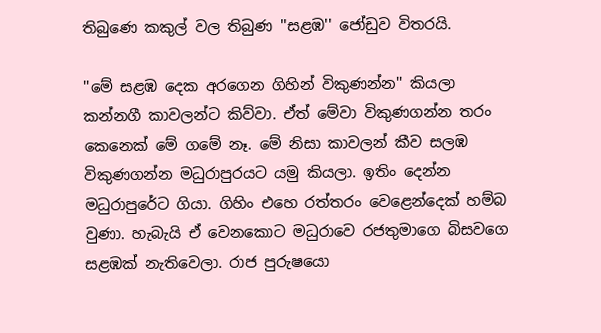තිබුණෙ කකුල් වල තිබුණ ''සළඹ'' ජෝඩුව විතරයි.

''මේ සළඹ දෙක අරගෙන ගිහින් විකුණන්න'' කියලා කන්නගී කාවලන්ට කිව්වා. ඒත් මේවා විකුණගන්න තරං කෙනෙක්‌ මේ ගමේ නෑ. මේ නිසා කාවලන් කීව සලඹ විකුණගන්න මධුරාපුරයට යමු කියලා. ඉතිං දෙන්න මධුරාපුරේට ගියා. ගිහිං එහෙ රත්තරං වෙළෙන්දෙක්‌ හම්බ වුණා. හැබැයි ඒ වෙනකොට මධුරාවෙ රජතුමාගෙ බිසවගෙ සළඹක්‌ නැතිවෙලා. රාජ පුරුෂයො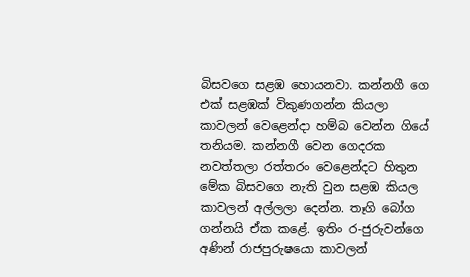බිසවගෙ සළඹ හොයනවා. කන්නගී ගෙ එක්‌ සළඹක්‌ විකුණගන්න කියලා කාවලන් වෙළෙන්දා හම්බ වෙන්න ගියේ තනියම. කන්නගී වෙන ගෙදරක නවත්තලා රත්තරං වෙළෙන්දට හිතුන මේක බිසවගෙ නැති වුන සළඹ කියල කාවලන් අල්ලලා දෙන්න. තෑගි බෝග ගන්නයි ඒක කළේ. ඉතිං ර-ජුරුවන්ගෙ අණින් රාජපුරුෂයො කාවලන්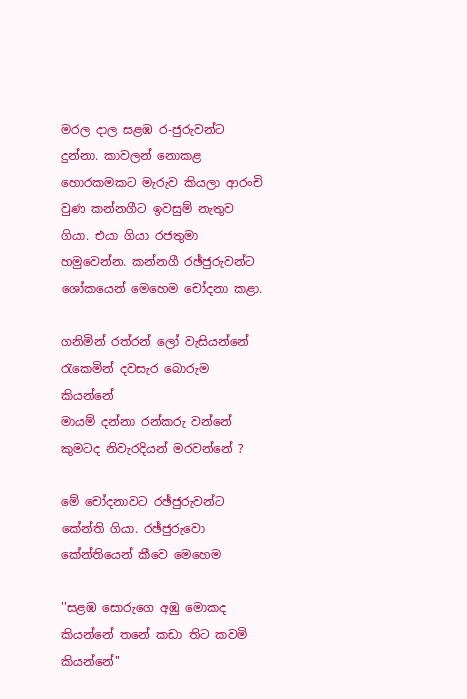මරල දාල සළඹ ර-ජුරුවන්ට දුන්නා. කාවලන් නොකළ හොරකමකට මැරුව කියලා ආරංචි වුණ කන්නගීට ඉවසුම් නැතුව ගියා. එයා ගියා රජතුමා හමුවෙන්න. කන්නගී රඡ්ජුරුවන්ට ශෝකයෙන් මෙහෙම චෝදනා කළා.

ගනිමින් රත්රන් ලෝ වැසියන්නේ
රැකෙමින් දවසැර බොරුම කියන්නේ
මායම් දන්නා රන්කරු වන්නේ
කුමටද නිවැරදියන් මරවන්නේ ?

මේ චෝදනාවට රඡ්ජුරුවන්ට කේන්ති ගියා. රඡ්ජුරුවො කේන්තියෙන් කීවෙ මෙහෙම

''සළඹ සොරුගෙ අඹු මොකද කියන්නේ තනේ කඩා තිට කවමි කියන්නේ''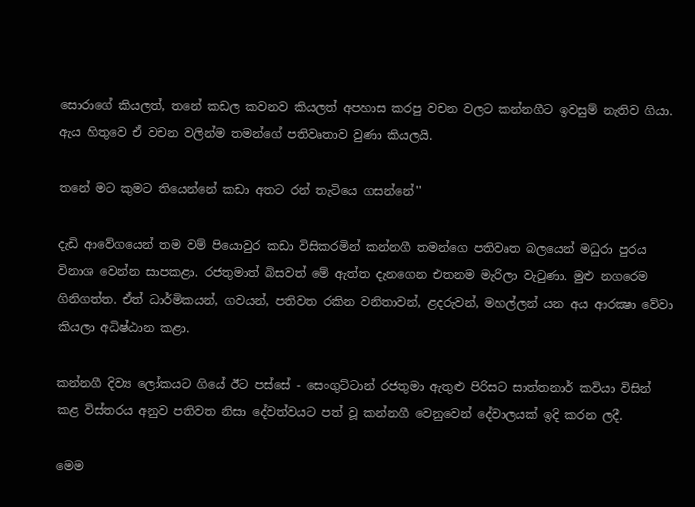සොරාගේ කියලත්, තනේ කඩල කවනව කියලත් අපහාස කරපු වචන වලට කන්නගීට ඉවසුම් නැතිව ගියා. ඇය හිතුවෙ ඒ වචන වලින්ම තමන්ගේ පතිවෘතාව වුණා කියලයි.

තනේ මට කුමට තියෙන්නේ කඩා අතට රන් තැටියෙ ගසන්නේ''

දැඩි ආවේගයෙන් තම වම් පියොවුර කඩා විසිකරමින් කන්නගී තමන්ගෙ පතිවෘත බලයෙන් මධුරා පුරය විනාශ වෙන්න සාපකළා. රජතුමාත් බිසවත් මේ ඇත්ත දැනගෙන එතනම මැරිලා වැටුණා. මුළු නගරෙම ගිනිගත්ත. ඒත් ධාර්මිකයන්, ගවයන්, පතිවත රකින වනිතාවන්, ළදරුවන්, මහල්ලන් යන අය ආරක්‍ෂා වේවා කියලා අධිෂ්ඨාන කළා.

කන්නගී දිව්‍ය ලෝකයට ගියේ ඊට පස්‌සේ - සෙංගුට්‌ටාන් රජතුමා ඇතුළු පිරිසට සාත්තනාර් කවියා විසින් කළ විස්‌තරය අනුව පතිවත නිසා දේවත්වයට පත් වූ කන්නගී වෙනුවෙන් දේවාලයක්‌ ඉදි කරන ලදී.

මෙම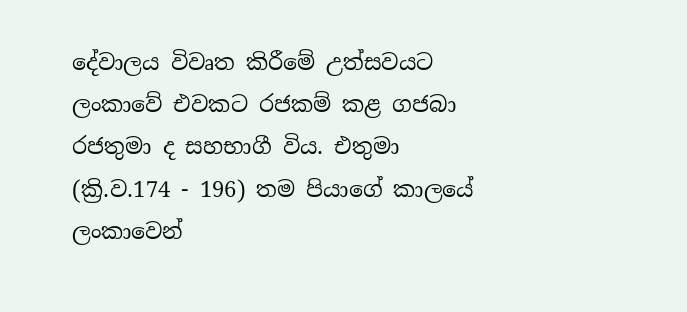දේවාලය විවෘත කිරීමේ උත්සවයට ලංකාවේ එවකට රජකම් කළ ගජබා රජතුමා ද සහභාගී විය. එතුමා (ක්‍රි.ව.174 - 196) තම පියාගේ කාලයේ ලංකාවෙන්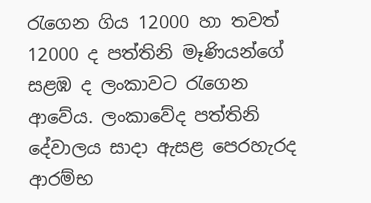රැගෙන ගිය 12000 හා තවත් 12000 ද පත්තිනි මෑණියන්ගේ සළඹ ද ලංකාවට රැගෙන ආවේය. ලංකාවේද පත්තිනි දේවාලය සාදා ඇසළ පෙරහැරද ආරම්භ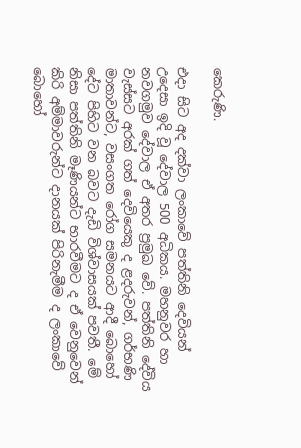කෙරුණි.

එදා සිට අද දක්‌වා ලංකාවේ පත්තිනි දෙවියන් උදෙසා ඉදි වූ දේවාල 500 අධිකය. මහනුවර හා නවගමුව දේවාල ඒ අතර ප්‍රමුඛ වේ. පත්තිනි දේවිය වැස්‌සට අරක්‌ ගත් දෙවියෙකු ද ළදරුවන්, ගර්භණි මාතාවන්ට, වසංගත රෝග සමනයට ආදී බොහෝ දේට පිහිට වන බවට දැඩි විශ්වාසයක්‌ පවතී. මේ නිසා පත්තිනි මෑණියන්ට භාරවීමට ද ඒ වෙනුවෙන් කිරි අම්මාවරුන්ට දානයක්‌ පිරිනැමීම ද ලංකාවේ බොහෝ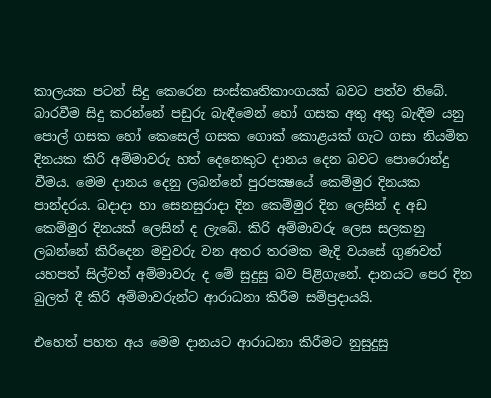කාලයක පටන් සිදු කෙරෙන සංස්‌කෘතිකාංගයක්‌ බවට පත්ව තිබේ. බාරවීම සිදු කරන්නේ පඩුරු බැඳීමෙන් හෝ ගසක අතු අතු බැඳීම යනු පොල් ගසක හෝ කෙසෙල් ගසක ගොක්‌ කොළයක්‌ ගැට ගසා නියමිත දිනයක කිරි අම්මාවරු හත් දෙනෙකුට දානය දෙන බවට පොරොන්දු වීමය. මෙම දානය දෙනු ලබන්නේ පුරපක්‍ෂයේ කෙම්මුර දිනයක පාන්දරය. බදාදා හා සෙනසුරාදා දින කෙම්මුර දින ලෙසින් ද අඩ කෙම්මුර දිනයක්‌ ලෙසින් ද ලැබේ. කිරි අම්මාවරු ලෙස සලකනු ලබන්නේ කිරිදෙන මවුවරු වන අතර තරමක මැදි වයසේ ගුණවත් යහපත් සිල්වත් අම්මාවරු ද මේ සුදුසු බව පිළිගැනේ. දානයට පෙර දින බුලත් දී කිරි අම්මාවරුන්ට ආරාධනා කිරීම සම්ප්‍රදායයි.

එහෙත් පහත අය මෙම දානයට ආරාධනා කිරීමට නුසුදුසු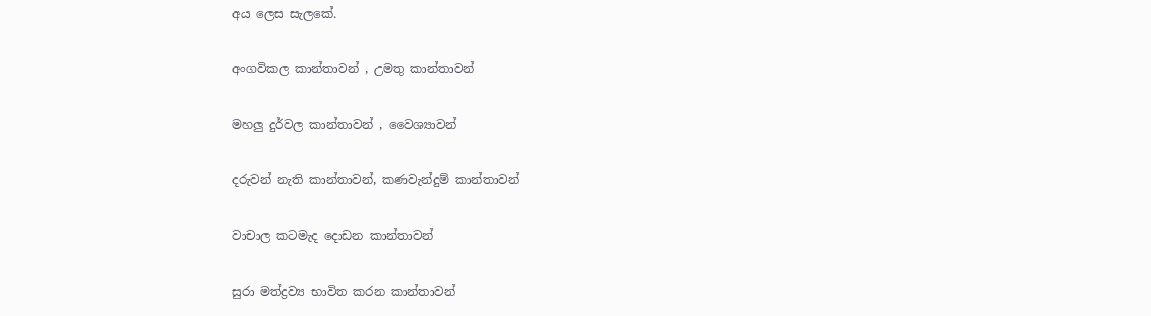අය ලෙස සැලකේ.

අංගවිකල කාන්තාවන් , උමතු කාන්තාවන්

මහලු දුර්වල කාන්තාවන් , වෛශ්‍යාවන්

දරුවන් නැති කාන්තාවන්, කණවැන්දුම් කාන්තාවන්

වාචාල කටමැද දොඩන කාන්තාවන්

සුරා මත්ද්‍රව්‍ය භාවිත කරන කාන්තාවන්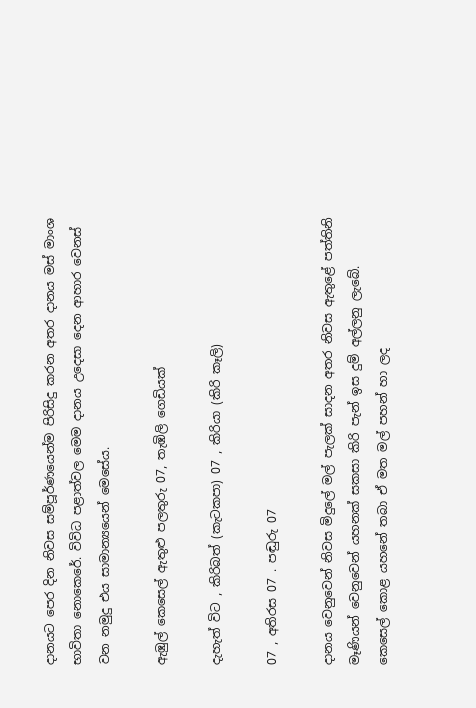දානයට පෙර දින නිවස සම්පූර්ණයෙන්ම පිරිසිදු කරන අතර දානය මස්‌ මාංශ භාවිතා නොකෙරේ. විවිධ පළාත්වල මෙම දානය උදෙසා දෙන ආහාර වෙනස්‌ වන නමුදු එය සාමාන්‍යයෙන් මෙසේය.

ඇඹුල් කෙසෙල් ඇතුළු පලතුරු 07, තැඹිලි ගෙඩියක්‌

දැහැත් විට , කිරිබත් (කැටකපා) 07 , කිරියා (කිරි කෑලි)

07 , අතිරස 07 . පඬුරු 07

දානය වෙනුවෙන් නිවස මිදුලේ මල් පැලක්‌ සාදන අතර නිවස ඇතුළේ පත්තිනි මෑණියන් වෙනුවෙන් යහනක්‌ සකසා කිරි පැන් ඉස දුම් අල්ලනු ලැබේ. කෙසෙල් කොළ යහනේ තබා ඒ මත මල් පහන් හා ලද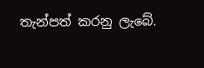තැන්පත් කරනු ලැබේ.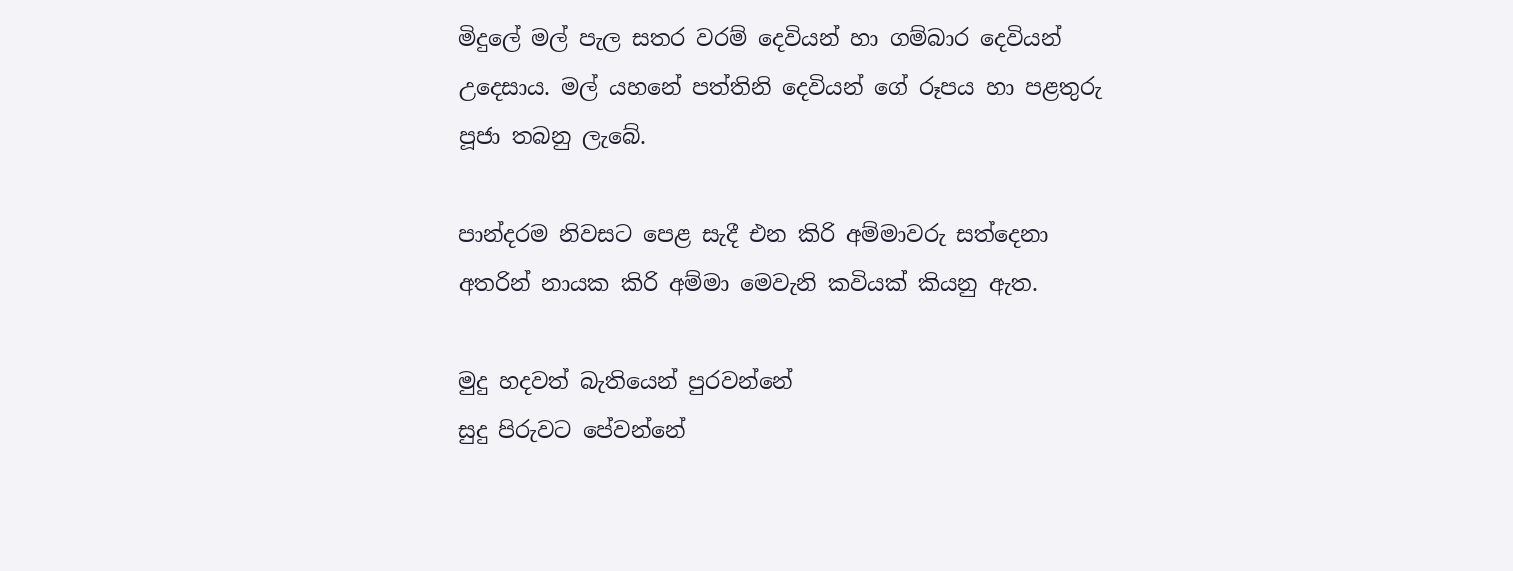මිදුලේ මල් පැල සතර වරම් දෙවියන් හා ගම්බාර දෙවියන් උදෙසාය. මල් යහනේ පත්තිනි දෙවියන් ගේ රූපය හා පළතුරු පූජා තබනු ලැබේ.

පාන්දරම නිවසට පෙළ සැදී එන කිරි අම්මාවරු සත්දෙනා අතරින් නායක කිරි අම්මා මෙවැනි කවියක්‌ කියනු ඇත.

මුදු හදවත් බැතියෙන් පුරවන්නේ
සුදු පිරුවට පේවන්නේ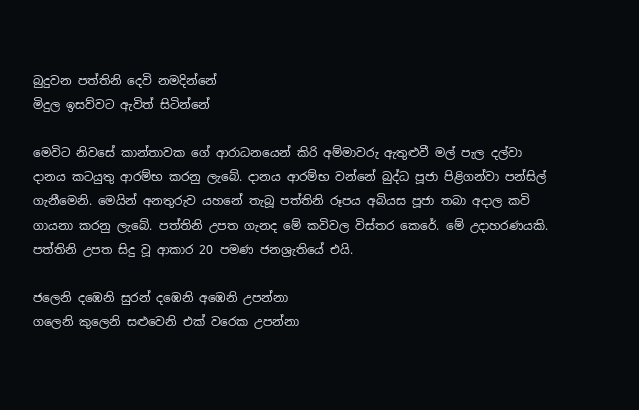බුදුවන පත්තිනි දෙවි නමදින්නේ
මිදුල ඉසව්වට ඇවිත් සිටින්නේ

මෙවිට නිවසේ කාන්තාවක ගේ ආරාධනයෙන් කිරි අම්මාවරු ඇතුළුවී මල් පැල දල්වා දානය කටයුතු ආරම්භ කරනු ලැබේ. දානය ආරම්භ වන්නේ බුද්ධ පූජා පිළිගන්වා පන්සිල් ගැනීමෙනි. මෙයින් අනතුරුව යහනේ තැබූ පත්තිනි රූපය අබියස පූජා තබා අදාල කවි ගායනා කරනු ලැබේ. පත්තිනි උපත ගැනද මේ කවිවල විස්‌තර කෙරේ. මේ උදාහරණයකි. පත්තිනි උපත සිදු වූ ආකාර 20 පමණ ජනශ්‍රැතියේ එයි.

ජලෙනි දඹෙනි සුරන් දඹෙනි අඹෙනි උපන්නා
ගලෙනි කුලෙනි සළුවෙනි එක්‌ වරෙක උපන්නා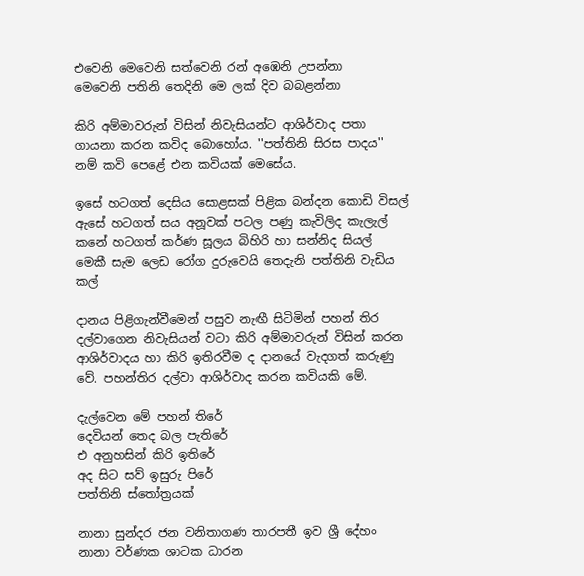එවෙනි මෙවෙනි සත්වෙනි රන් අඹෙනි උපන්නා
මෙවෙනි පතිනි තෙදිනි මෙ ලක්‌ දිව බබළන්නා

කිරි අම්මාවරුන් විසින් නිවැසියන්ට ආශිර්වාද පතා ගායනා කරන කවිද බොහෝය. ''පත්තිනි සිරස පාදය'' නම් කවි පෙළේ එන කවියක්‌ මෙසේය.

ඉසේ හටගත් දෙසිය සොළසක්‌ පිළික බන්දන කොඩි විසල්
ඇසේ හටගත් සය අනූවක්‌ පටල පණු කැවිලිද කැලැල්
කනේ හටගත් කර්ණ සූලය බිහිරි හා සන්නිද සියල්
මෙකී සැම ලෙඩ රෝග දුරුවෙයි තෙදැනි පත්තිනි වැඩිය කල්

දානය පිළිගැන්වීමෙන් පසුව නැඟී සිටිමින් පහන් තිර දල්වාගෙන නිවැසියන් වටා කිරි අම්මාවරුන් විසින් කරන ආශිර්වාදය හා කිරි ඉතිරවීම ද දානයේ වැදගත් කරුණු වේ. පහන්තිර දල්වා ආශිර්වාද කරන කවියකි මේ.

දැල්වෙන මේ පහන් තිරේ
දෙවියන් තෙද බල පැතිරේ
එ අනුහසින් කිරි ඉතිරේ
අද සිට සව් ඉසුරු පිරේ
පත්තිනි ස්‌තෝත්‍රයක්‌

නානා සුන්දර ජන වනිතාගණ තාරපතී ඉව ශ්‍රී දේහං
නානා වර්ණක ශාටක ධාරන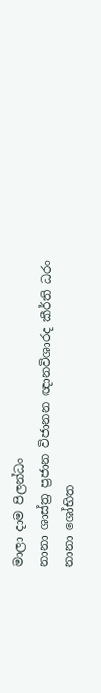මාලා දාම පිලන්ධං
නානා ශාස්‌ත්‍ර ප්‍රජාන විජානන ඥානවිශාරද කීර්ති ධරං
නානා ශෝභිත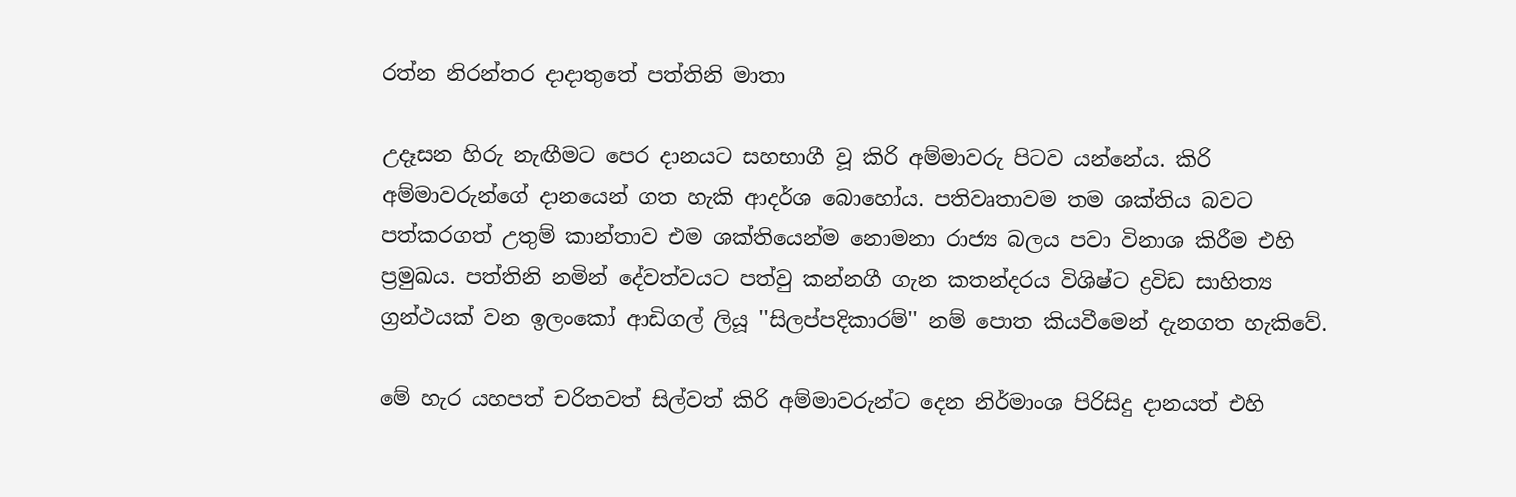රත්න නිරන්තර දාදාතුතේ පත්තිනි මාතා

උදෑසන හිරු නැඟීමට පෙර දානයට සහභාගී වූ කිරි අම්මාවරු පිටව යන්නේය. කිරි අම්මාවරුන්ගේ දානයෙන් ගත හැකි ආදර්ශ බොහෝය. පතිවෘතාවම තම ශක්‌තිය බවට පත්කරගත් උතුම් කාන්තාව එම ශක්‌තියෙන්ම නොමනා රාජ්‍ය බලය පවා විනාශ කිරීම එහි ප්‍රමුඛය. පත්තිනි නමින් දේවත්වයට පත්වු කන්නගී ගැන කතන්දරය විශිෂ්ට ද්‍රවිඩ සාහිත්‍ය ග්‍රන්ථයක්‌ වන ඉලංකෝ ආඩිගල් ලියූ ''සිලප්පදිකාරම්'' නම් පොත කියවීමෙන් දැනගත හැකිවේ.

මේ හැර යහපත් චරිතවත් සිල්වත් කිරි අම්මාවරුන්ට දෙන නිර්මාංශ පිරිසිදු දානයත් එහි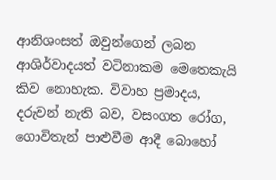ආනිශංසත් ඔවුන්ගෙන් ලබන ආශිර්වාදයත් වටිනාකම මෙතෙකැයි කිව නොහැක. විවාහ ප්‍රමාදය, දරුවන් නැති බව, වසංගත රෝග, ගොවිතැන් පාළුවීම ආදී බොහෝ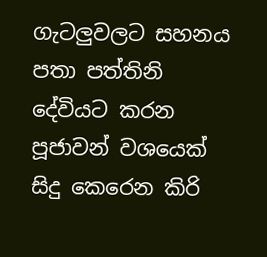ගැටලුවලට සහනය පතා පත්තිනි දේවියට කරන පූජාවන් වශයෙක්‌ සිදු කෙරෙන කිරි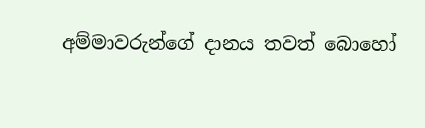අම්මාවරුන්ගේ දානය තවත් බොහෝ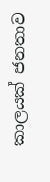කාලයක්‌ ජනතාව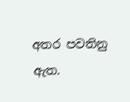අතර පවතිනු ඇත.